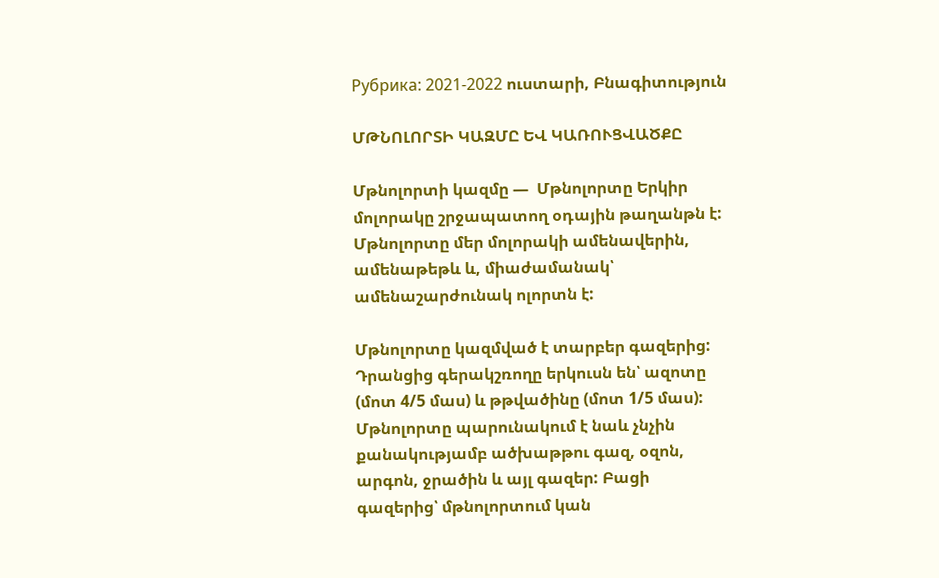Рубрика: 2021-2022 ուստարի, Բնագիտություն

ՄԹՆՈԼՈՐՏԻ ԿԱԶՄԸ ԵՎ ԿԱՌՈՒՑՎԱԾՔԸ

Մթնոլորտի կազմը —  Մթնոլորտը Երկիր մոլորակը շրջապատող օդային թաղանթն է: Մթնոլորտը մեր մոլորակի ամենավերին, ամենաթեթև և, միաժամանակ՝ ամենաշարժունակ ոլորտն է:

Մթնոլորտը կազմված է տարբեր գազերից: Դրանցից գերակշռողը երկուսն են՝ ազոտը (մոտ 4/5 մաս) և թթվածինը (մոտ 1/5 մաս): Մթնոլորտը պարունակում է նաև չնչին քանակությամբ ածխաթթու գազ, օզոն, արգոն, ջրածին և այլ գազեր: Բացի գազերից՝ մթնոլորտում կան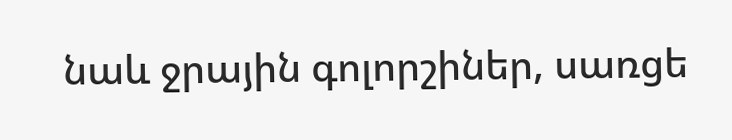նաև ջրային գոլորշիներ, սառցե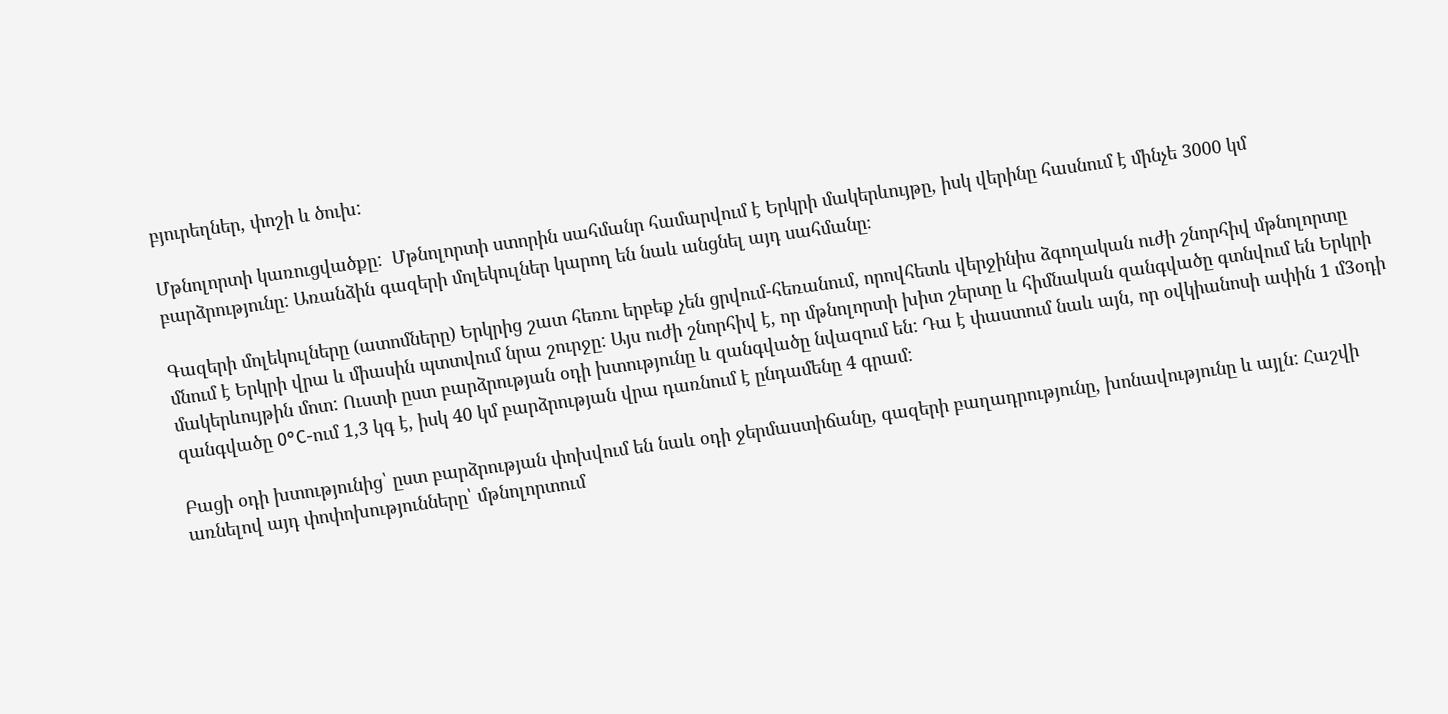բյուրեղներ, փոշի և ծուխ:

Մթնոլորտի կառուցվածքը:  Մթնոլորտի ստորին սահմանր համարվում է Երկրի մակերևույթը, իսկ վերինը հասնում է մինչե 3000 կմ բարձրությունը: Առանձին գազերի մոլեկուլներ կարող են նաև անցնել այդ սահմանը։

Գազերի մոլեկուլները (ատոմները) Երկրից շատ հեռու երբեք չեն ցրվում-հեռանում, որովհետև վերջինիս ձգողական ուժի շնորհիվ մթնոլորտը մնում է Երկրի վրա և միասին պտտվում նրա շուրջը: Այս ուժի շնորհիվ է, որ մթնոլորտի խիտ շերտը և հիմնական զանգվածը գտնվում են Երկրի մակերևույթին մոտ: Ուստի ըստ բարձրության օդի խտությունը և զանգվածը նվազում են: Դա է փաստում նաև այն, որ օվկիանոսի ափին 1 մ3օդի զանգվածը 0°C-ում 1,3 կգ է, իսկ 40 կմ բարձրության վրա դառնում է ընդամենը 4 գրամ:

Բացի օդի խտությունից՝ ըստ բարձրության փոխվում են նաև օդի ջերմաստիճանը, գազերի բաղադրությունը, խոնավությունը և այլն: Հաշվի առնելով այդ փոփոխությունները՝ մթնոլորտում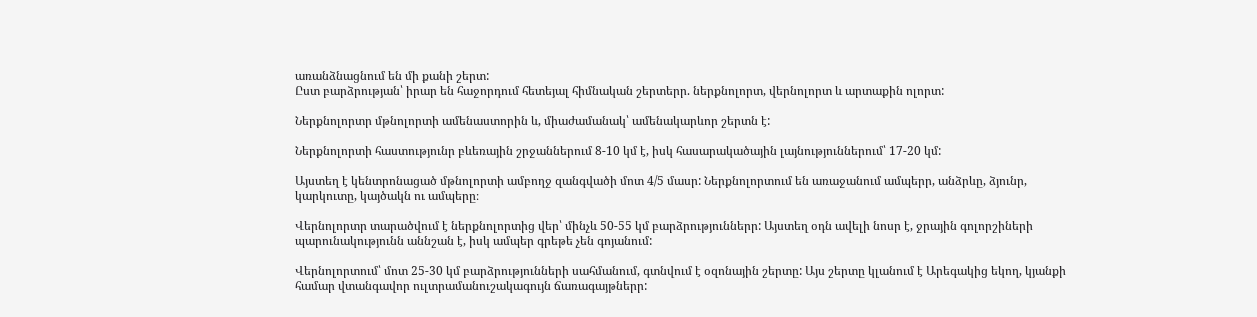առանձնացնում են մի քանի շերտ:
Ըստ բարձրության՝ իրար են հաջորդում հետեյալ հիմնական շերտերր. ներքնոլորտ, վերնոլորտ և արտաքին ոլորտ:

Ներքնոլորտր մթնոլորտի ամենաստորին և, միաժամանակ՝ ամենակարևոր շերտն է:

Ներքնոլորտի հաստությունր բևեռային շրջաններում 8-10 կմ է, իսկ հասարակածային լայնություններում՝ 17-20 կմ:

Այստեղ է կենտրոնացած մթնոլորտի ամբողջ զանգվածի մոտ 4/5 մասր: Ներքնոլորտում են առաջանում ամպերր, անձրևը, ձյունր, կարկուտը, կայծակն ու ամպերը։

Վերնոլորտր տարածվում է ներքնոլորտից վեր՝ մինչև 50-55 կմ բարձրություններր: Այստեղ օդն ավելի նոսր է, ջրային գոլորշիների պարունակությունն աննշան է, իսկ ամպեր գրեթե չեն գոյանում:

Վերնոլորտում՝ մոտ 25-30 կմ բարձրությունների սահմանում, գտնվում է օզոնային շերտը: Այս շերտը կլանում է Արեգակից եկող, կյանքի համար վտանգավոր ուլտրամանուշակագույն ճառագայթներր: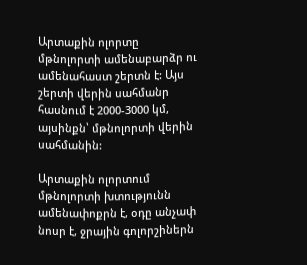Արտաքին ոլորտը մթնոլորտի ամենաբարձր ու ամենահաստ շերտն է: Այս շերտի վերին սահմանր հասնում է 2000-3000 կմ, այսինքն՝ մթնոլորտի վերին սահմանին:

Արտաքին ոլորտում մթնոլորտի խտությունն ամենափոքրն է, օդը անչափ նոսր է, ջրային գոլորշիներն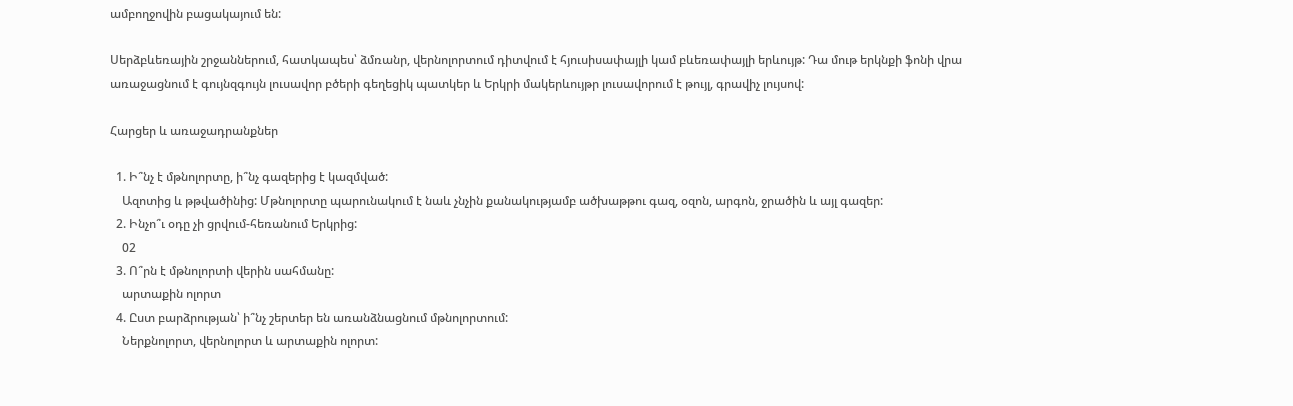ամբողջովին բացակայում են:

Սերձբևեռային շրջաններում, հատկապես՝ ձմռանր, վերնոլորտում դիտվում է հյուսիսափայլի կամ բևեռափայլի երևույթ: Դա մութ երկնքի ֆոնի վրա առաջացնում է գույնզգույն լուսավոր բծերի գեղեցիկ պատկեր և Երկրի մակերևույթր լուսավորում է թույլ, գրավիչ լույսով:

Հարցեր և առաջադրանքներ

  1. Ի՞նչ է մթնոլորտը, ի՞նչ գազերից է կազմված:
    Ազոտից և թթվածինից: Մթնոլորտը պարունակում է նաև չնչին քանակությամբ ածխաթթու գազ, օզոն, արգոն, ջրածին և այլ գազեր:
  2. Ինչո՞ւ օդը չի ցրվում-հեռանում Երկրից:
    02
  3. Ո՞րն է մթնոլորտի վերին սահմանը:
    արտաքին ոլորտ
  4. Ըստ բարձրության՝ ի՞նչ շերտեր են առանձնացնում մթնոլորտում:
    Ներքնոլորտ, վերնոլորտ և արտաքին ոլորտ: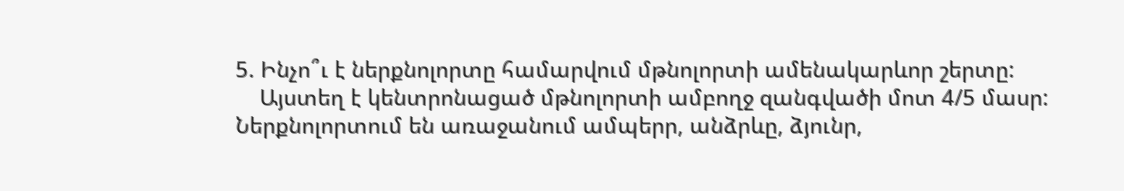5. Ինչո՞ւ է ներքնոլորտը համարվում մթնոլորտի ամենակարևոր շերտը:
    Այստեղ է կենտրոնացած մթնոլորտի ամբողջ զանգվածի մոտ 4/5 մասր: Ներքնոլորտում են առաջանում ամպերր, անձրևը, ձյունր,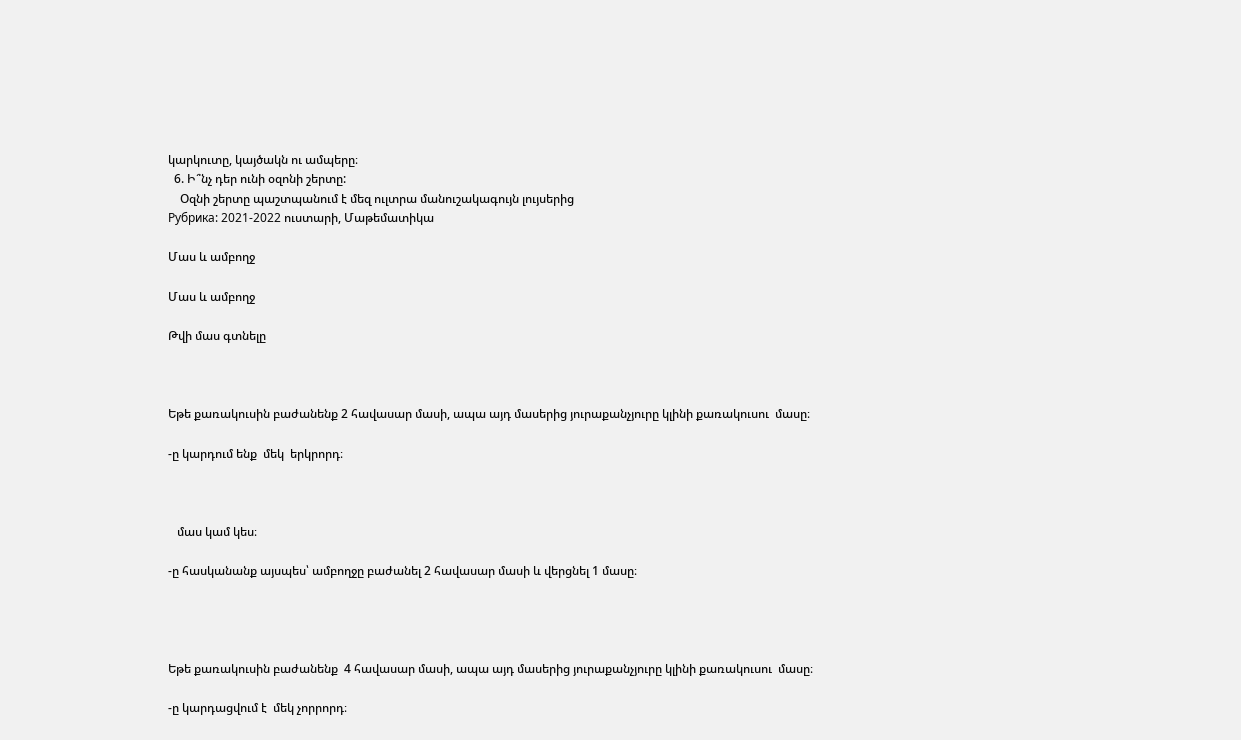կարկուտը, կայծակն ու ամպերը։
  6. Ի՞նչ դեր ունի օզոնի շերտը:
    Օզնի շերտը պաշտպանում է մեզ ուլտրա մանուշակագույն լույսերից
Рубрика: 2021-2022 ուստարի, Մաթեմատիկա

Մաս և ամբողջ

Մաս և ամբողջ

Թվի մաս գտնելը



Եթե քառակուսին բաժանենք 2 հավասար մասի, ապա այդ մասերից յուրաքանչյուրը կլինի քառակուսու  մասը։

-ը կարդում ենք  մեկ  երկրորդ։



   մաս կամ կես։

-ը հասկանանք այսպես՝ ամբողջը բաժանել 2 հավասար մասի և վերցնել 1 մասը։




Եթե քառակուսին բաժանենք  4 հավասար մասի, ապա այդ մասերից յուրաքանչյուրը կլինի քառակուսու  մասը։

-ը կարդացվում է  մեկ չորրորդ։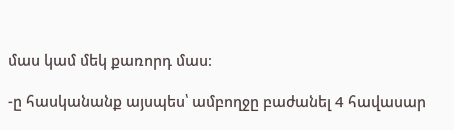մաս կամ մեկ քառորդ մաս։

-ը հասկանանք այսպես՝ ամբողջը բաժանել 4 հավասար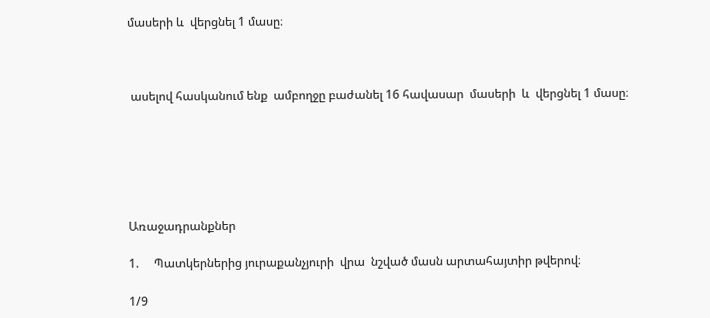մասերի և  վերցնել 1 մասը։



 ասելով հասկանում ենք  ամբողջը բաժանել 16 հավասար  մասերի  և  վերցնել 1 մասը։






Առաջադրանքներ

1.     Պատկերներից յուրաքանչյուրի  վրա  նշված մասն արտահայտիր թվերով։

1/9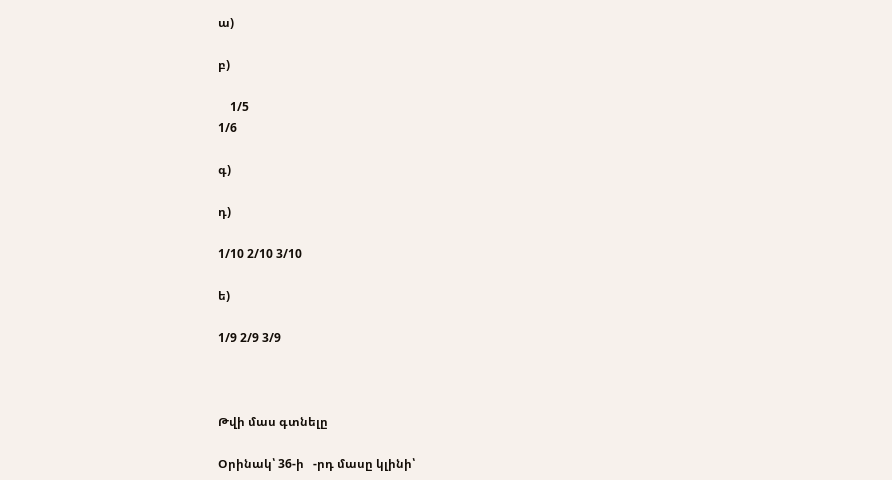ա)

բ)

    1/5
1/6

գ)

դ)

1/10 2/10 3/10

ե)

1/9 2/9 3/9



Թվի մաս գտնելը

Օրինակ՝ 36-ի   -րդ մասը կլինի՝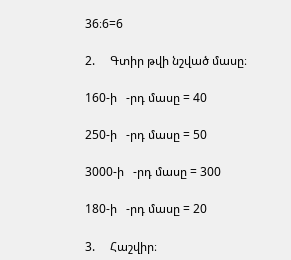36։6=6

2.     Գտիր թվի նշված մասը։

160-ի   -րդ մասը = 40

250-ի   -րդ մասը = 50

3000-ի   -րդ մասը = 300

180-ի   -րդ մասը = 20

3.     Հաշվիր։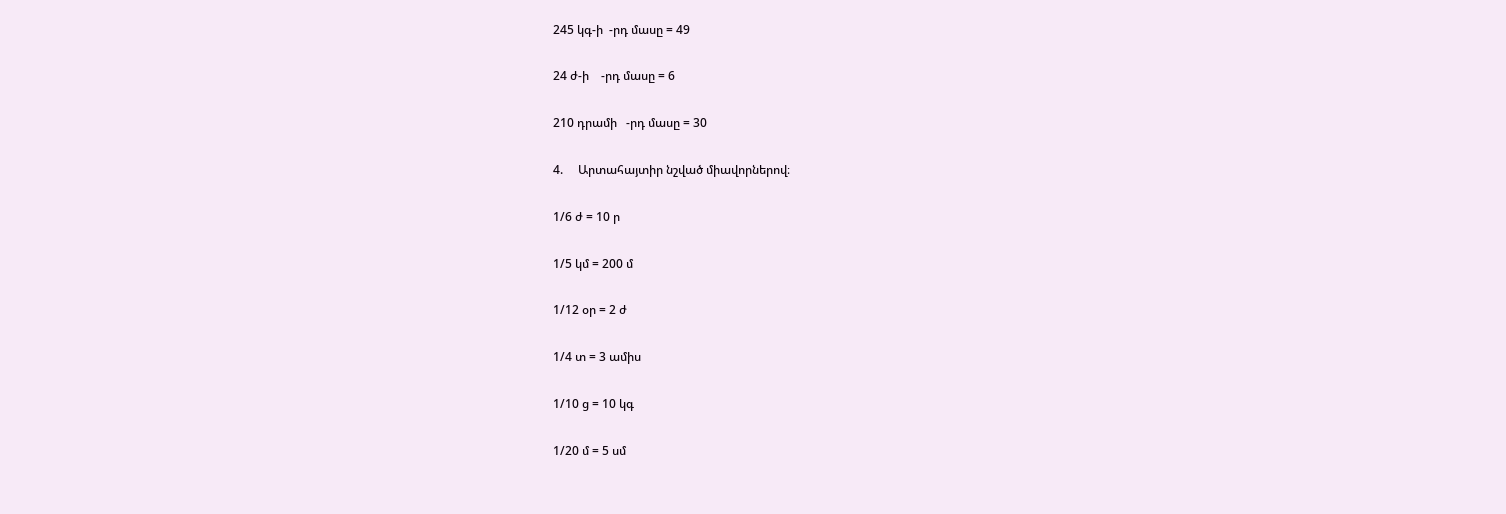245 կգ-ի  -րդ մասը = 49

24 ժ-ի    -րդ մասը = 6

210 դրամի   -րդ մասը = 30

4.     Արտահայտիր նշված միավորներով։

1/6 ժ = 10 ր

1/5 կմ = 200 մ

1/12 օր = 2 ժ

1/4 տ = 3 ամիս

1/10 ց = 10 կգ

1/20 մ = 5 սմ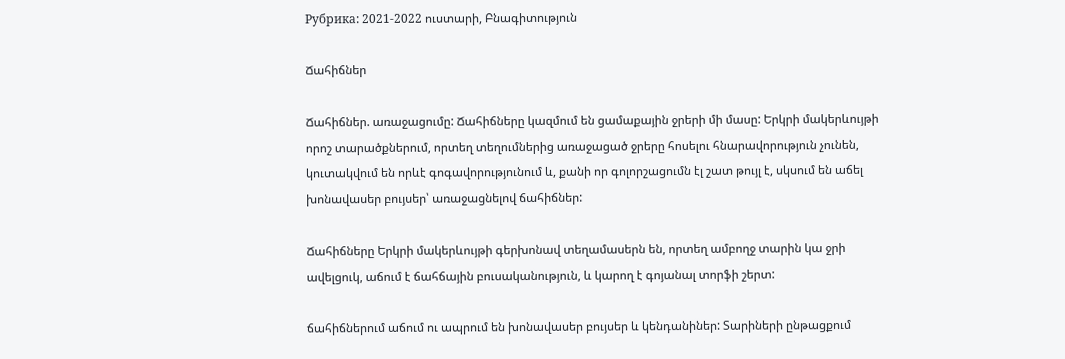Рубрика: 2021-2022 ուստարի, Բնագիտություն

Ճահիճներ

Ճահիճներ. առաջացումը: Ճահիճները կազմում են ցամաքային ջրերի մի մասը: Երկրի մակերևույթի որոշ տարածքներում, որտեղ տեղումներից առաջացած ջրերը հոսելու հնարավորություն չունեն, կուտակվում են որևէ գոգավորությունում և, քանի որ գոլորշացումն էլ շատ թույլ է, սկսում են աճել խոնավասեր բույսեր՝ առաջացնելով ճահիճներ:

Ճահիճները Երկրի մակերևույթի գերխոնավ տեղամասերն են, որտեղ ամբողջ տարին կա ջրի ավելցուկ, աճում է ճահճային բուսականություն, և կարող է գոյանալ տորֆի շերտ:

ճահիճներում աճում ու ապրում են խոնավասեր բույսեր և կենդանիներ: Տարիների ընթացքում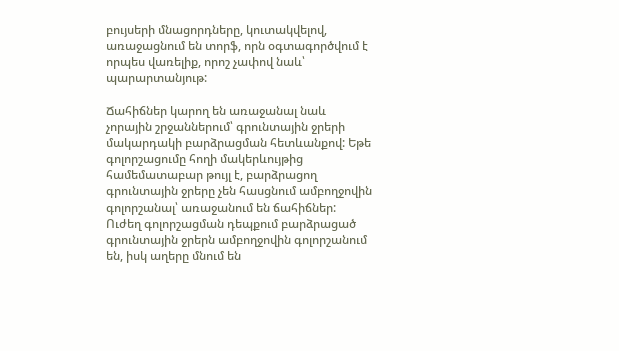բույսերի մնացորդները, կուտակվելով, առաջացնում են տորֆ, որն օգտագործվում է որպես վառելիք, որոշ չափով նաև՝ պարարտանյութ:

Ճահիճներ կարող են առաջանալ նաև չորային շրջաններում՝ գրունտային ջրերի մակարդակի բարձրացման հետևանքով: Եթե գոլորշացումը հողի մակերևույթից համեմատաբար թույլ է, բարձրացող գրունտային ջրերը չեն հասցնում ամբողջովին գոլորշանալ՝ առաջանում են ճահիճներ: Ուժեղ գոլորշացման դեպքում բարձրացած գրունտային ջրերն ամբողջովին գոլորշանում են, իսկ աղերը մնում են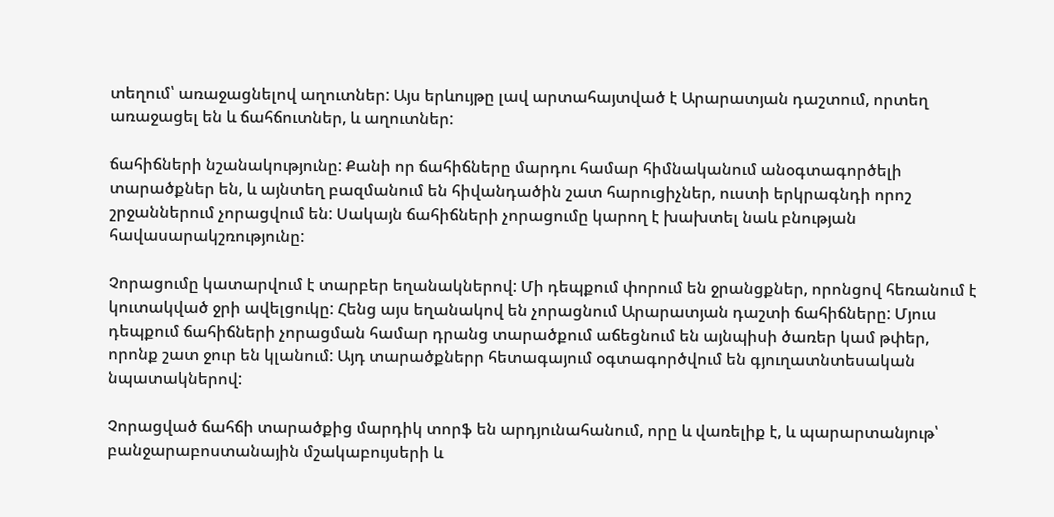տեղում՝ առաջացնելով աղուտներ: Այս երևույթը լավ արտահայտված է Արարատյան դաշտում, որտեղ առաջացել են և ճահճուտներ, և աղուտներ:

ճահիճների նշանակությունը: Քանի որ ճահիճները մարդու համար հիմնականում անօգտագործելի տարածքներ են, և այնտեղ բազմանում են հիվանդածին շատ հարուցիչներ, ուստի երկրագնդի որոշ շրջաններում չորացվում են: Սակայն ճահիճների չորացումը կարող է խախտել նաև բնության հավասարակշռությունը:

Չորացումը կատարվում է տարբեր եղանակներով: Մի դեպքում փորում են ջրանցքներ, որոնցով հեռանում է կուտակված ջրի ավելցուկը: Հենց այս եղանակով են չորացնում Արարատյան դաշտի ճահիճները: Մյուս դեպքում ճահիճների չորացման համար դրանց տարածքում աճեցնում են այնպիսի ծառեր կամ թփեր, որոնք շատ ջուր են կլանում: Այդ տարածքներր հետագայում օգտագործվում են գյուղատնտեսական նպատակներով:

Չորացված ճահճի տարածքից մարդիկ տորֆ են արդյունահանում, որը և վառելիք է, և պարարտանյութ՝ բանջարաբոստանային մշակաբույսերի և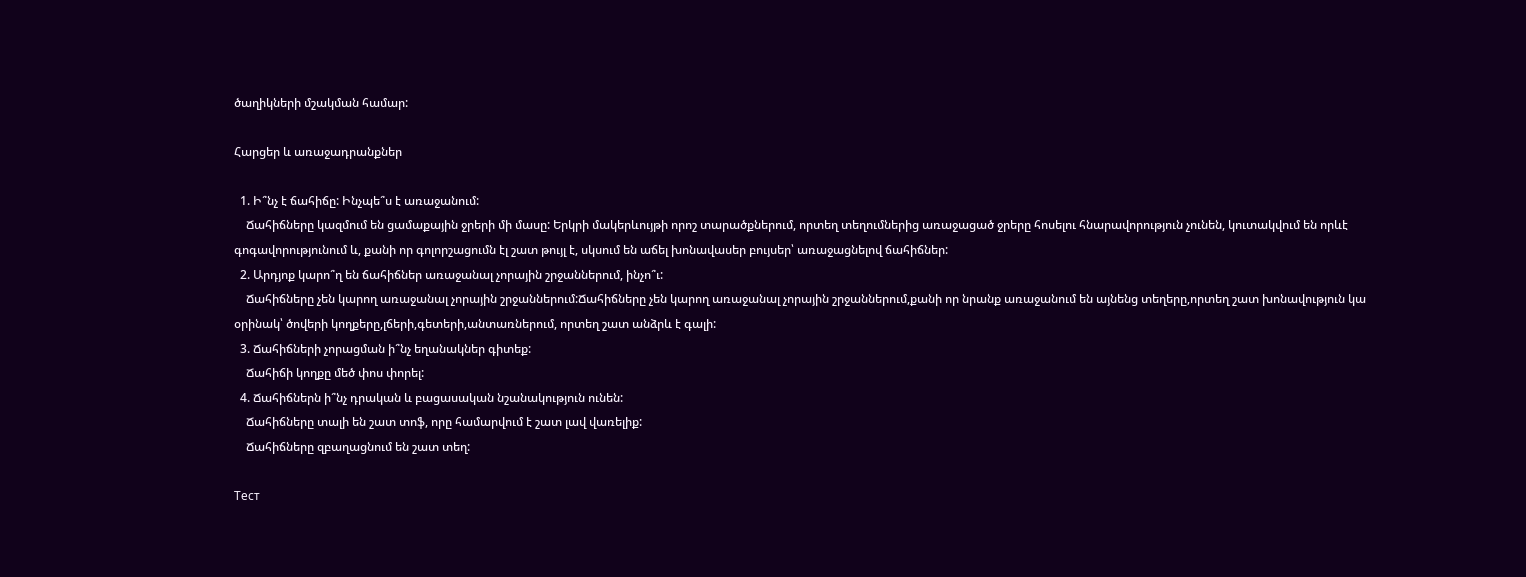ծաղիկների մշակման համար:

Հարցեր և առաջադրանքներ

  1. Ի՞նչ է ճահիճը: Ինչպե՞ս է առաջանում:
    Ճահիճները կազմում են ցամաքային ջրերի մի մասը: Երկրի մակերևույթի որոշ տարածքներում, որտեղ տեղումներից առաջացած ջրերը հոսելու հնարավորություն չունեն, կուտակվում են որևէ գոգավորությունում և, քանի որ գոլորշացումն էլ շատ թույլ է, սկսում են աճել խոնավասեր բույսեր՝ առաջացնելով ճահիճներ:
  2. Արդյոք կարո՞ղ են ճահիճներ առաջանալ չորային շրջաններում, ինչո՞ւ:
    Ճահիճները չեն կարող առաջանալ չորային շրջաններում:Ճահիճները չեն կարող առաջանալ չորային շրջաններում,քանի որ նրանք առաջանում են այնենց տեղերը,որտեղ շատ խոնավություն կա օրինակ՝ ծովերի կողքերը,լճերի,գետերի,անտառներում, որտեղ շատ անձրև է գալի:
  3. Ճահիճների չորացման ի՞նչ եղանակներ գիտեք:
    Ճահիճի կողքը մեծ փոս փորել:
  4. Ճահիճներն ի՞նչ դրական և բացասական նշանակություն ունեն:
    Ճահիճները տալի են շատ տոֆ, որը համարվում է շատ լավ վառելիք:
    Ճահիճները զբաղացնում են շատ տեղ:

Тест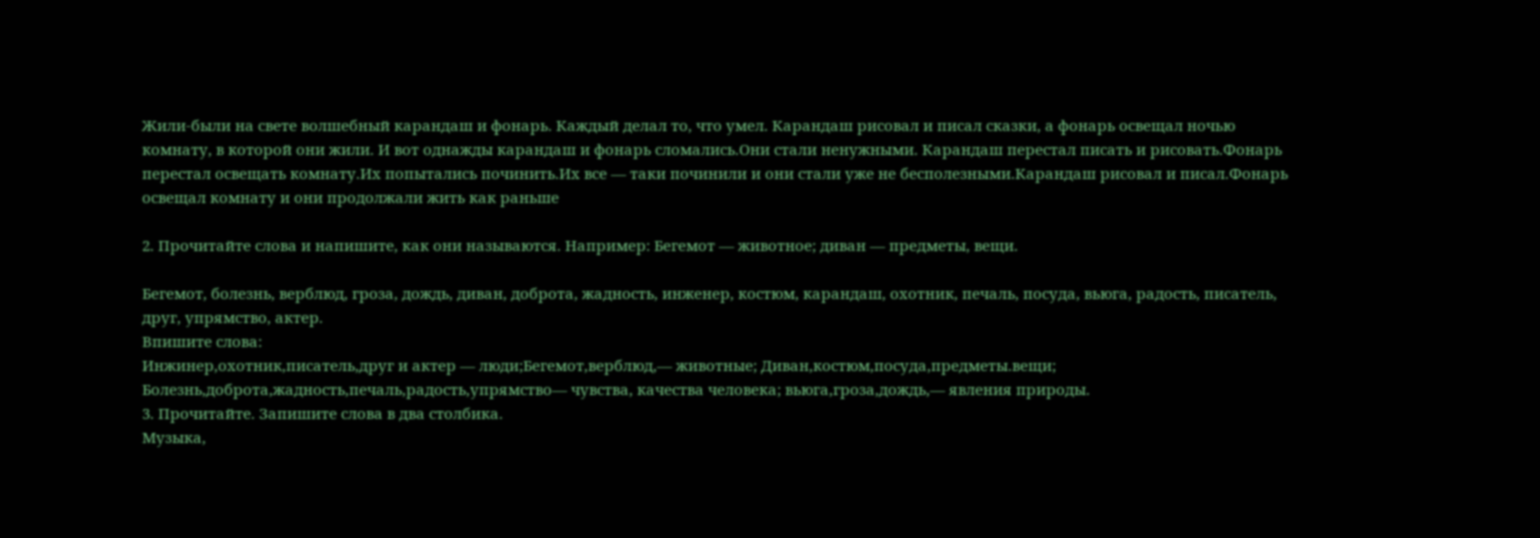Жили-были на свете волшебный карандаш и фонарь. Каждый делал то, что умел. Карандаш рисовал и писал сказки, а фонарь освещал ночью комнату, в которой они жили. И вот однажды карандаш и фонарь сломались.Они стали ненужными. Карандаш перестал писать и рисовать.Фонарь перестал освещать комнату.Их попытались починить.Их все — таки починили и они стали уже не бесполезными.Карандаш рисовал и писал.Фонарь освещал комнату и они продолжали жить как раньше

2. Прочитайте слова и напишите, как они называются. Например: Бегемот — животное; диван — предметы, вещи.

Бегемот, болезнь, верблюд, гроза, дождь, диван, доброта, жадность, инженер, костюм, карандаш, охотник, печаль, посуда, вьюга, радость, писатель, друг, упрямство, актер.
Впишите слова:
Инжинер,охотник,писатель,друг и актер — люди;Бегемот,верблюд,— животные; Диван,костюм,посуда,предметы.вещи;
Болезнь,доброта,жадность,печаль,радость,упрямство— чувства, качества человека; вьюга,гроза,дождь,— явления природы.
3. Прочитайте. Запишите слова в два столбика.
Музыка,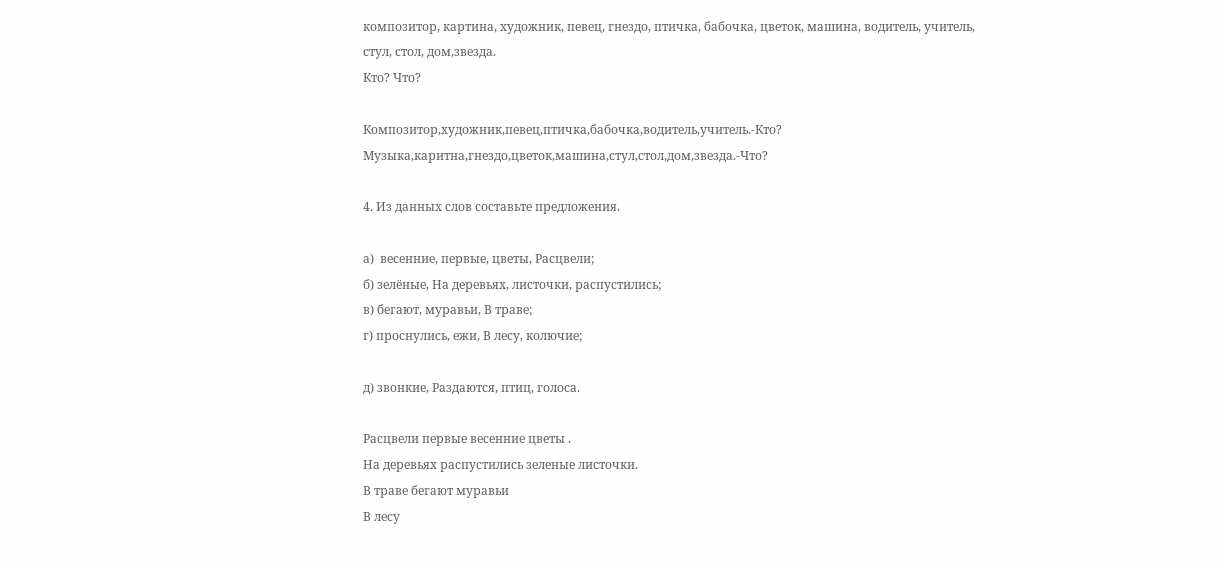композитор, картина, художник, певец, гнездо, птичка, бабочка, цветок, машина, водитель, учитель, стул, стол, дом,звезда.
Кто? Что?

Композитор,художник,певец,птичка,бабочка,водитель,учитель.-Кто?
Музыка,каритна,гнездо,цветок,машина,стул,стол,дом,звезда.-Что?

4. Из данных слов составьте предложения.

а)  весенние, первые, цветы, Расцвели;
б) зелёные, На деревьях, листочки, распустились;
в) бегают, муравьи, В траве;
г) проснулись, ежи, В лесу, колючие;

д) звонкие, Раздаются, птиц, голоса.

Расцвели первые весенние цветы .
На деревьях распустились зеленые листочки.
В траве бегают муравьи
В лесу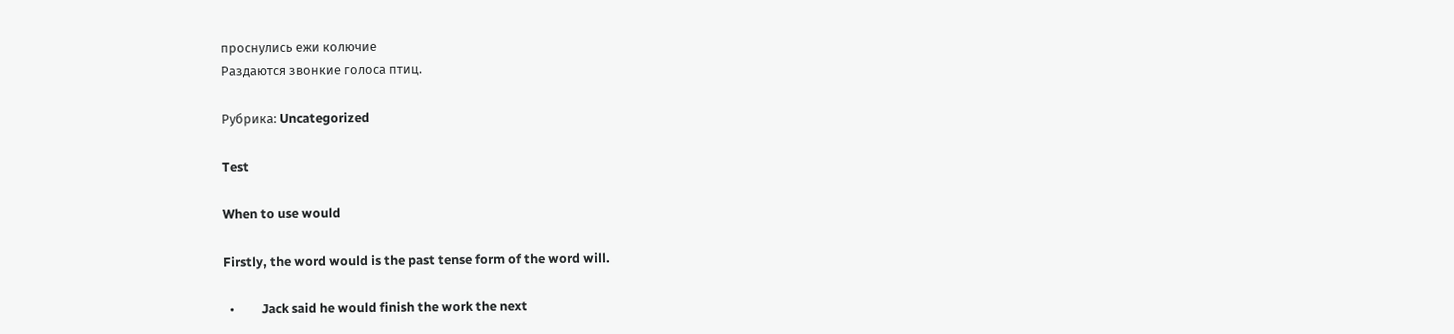проснулись ежи колючие
Раздаются звонкие голоса птиц.

Рубрика: Uncategorized

Test

When to use would

Firstly, the word would is the past tense form of the word will.

  •         Jack said he would finish the work the next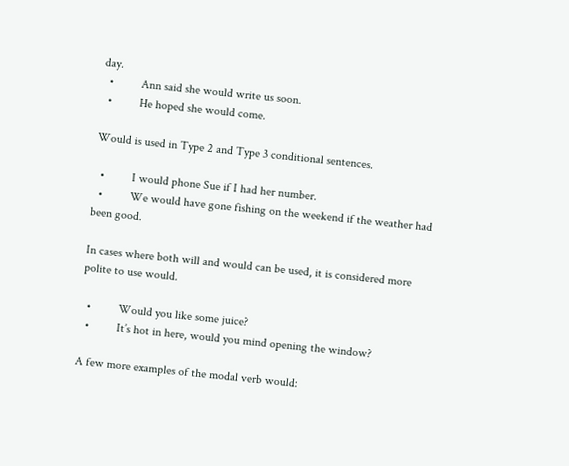day.
  •         Ann said she would write us soon.
  •         He hoped she would come.

Would is used in Type 2 and Type 3 conditional sentences.

  •         I would phone Sue if I had her number.
  •         We would have gone fishing on the weekend if the weather had been good.

In cases where both will and would can be used, it is considered more polite to use would.

  •         Would you like some juice?
  •         It’s hot in here, would you mind opening the window?

A few more examples of the modal verb would: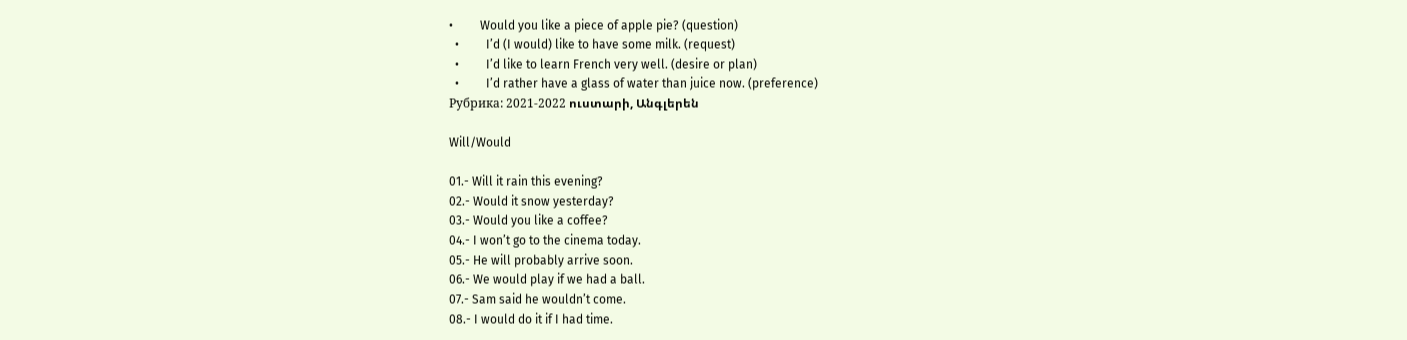•         Would you like a piece of apple pie? (question)
  •         I’d (I would) like to have some milk. (request)
  •         I’d like to learn French very well. (desire or plan)
  •         I’d rather have a glass of water than juice now. (preference)
Рубрика: 2021-2022 ուստարի, Անգլերեն

Will/Would

01.- Will it rain this evening?
02.- Would it snow yesterday?
03.- Would you like a coffee?
04.- I won’t go to the cinema today.
05.- He will probably arrive soon.
06.- We would play if we had a ball.
07.- Sam said he wouldn’t come.
08.- I would do it if I had time.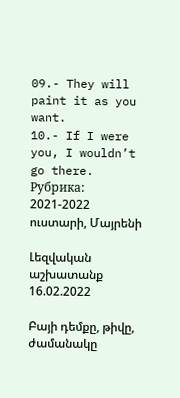09.- They will paint it as you want.
10.- If I were you, I wouldn’t go there.
Рубрика: 2021-2022 ուստարի, Մայրենի

Լեզվական աշխատանք 16.02.2022

Բայի դեմքը, թիվը, ժամանակը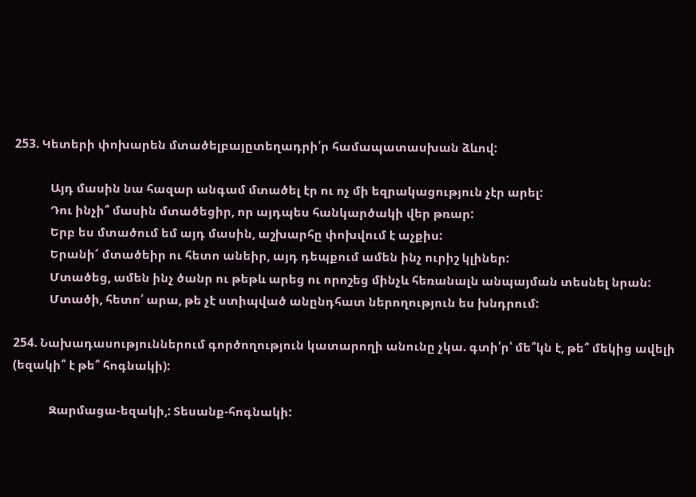253. Կետերի փոխարեն մտածելբայըտեղադրի՛ր համապատասխան ձևով:

            Այդ մասին նա հազար անգամ մտածել էր ու ոչ մի եզրակացություն չէր արել:
            Դու ինչի՞ մասին մտածեցիր, որ այդպես հանկարծակի վեր թռար:
            Երբ ես մտածում եմ այդ մասին, աշխարհը փոխվում է աչքիս:
            Երանի՜ մտածեիր ու հետո անեիր, այդ դեպքում ամեն ինչ ուրիշ կլիներ:
            Մտածեց, ամեն ինչ ծանր ու թեթև արեց ու որոշեց մինչև հեռանալն անպայման տեսնել նրան:
            Մտածի, հետո՛ արա, թե չէ ստիպված անընդհատ ներողություն ես խնդրում:

254. Նախադասություններում գործողություն կատարողի անունը չկա. գտի՛ր՝ մե՞կն է, թե՞ մեկից ավելի (եզակի՞ է թե՞ հոգնակի):

            Զարմացա-եզակի,: Տեսանք-հոգնակի: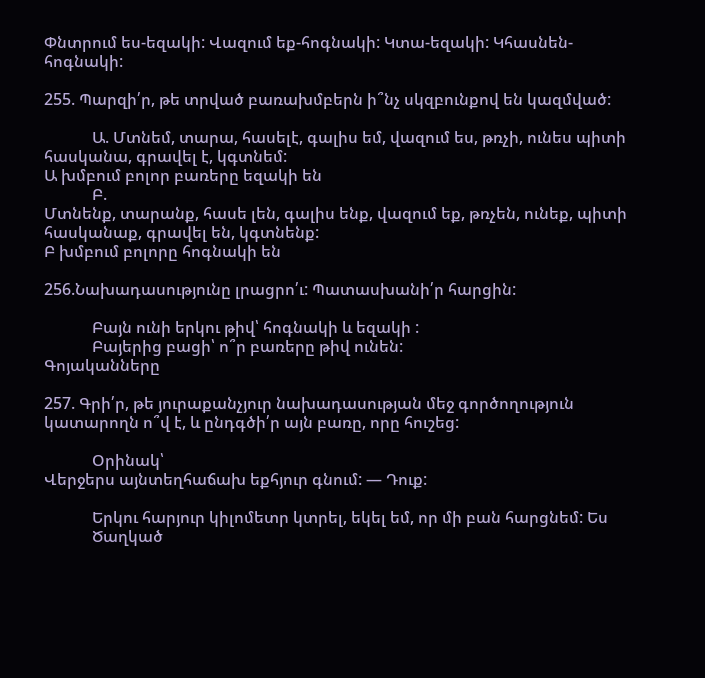Փնտրում ես-եզակի: Վազում եք-հոգնակի: Կտա-եզակի: Կհասնեն-հոգնակի:

255. Պարզի՛ր, թե տրված բառախմբերն ի՞նչ սկզբունքով են կազմված:

            Ա. Մտնեմ, տարա, հասելէ, գալիս եմ, վազում ես, թռչի, ունես պիտի հասկանա, գրավել է, կգտնեմ:
Ա խմբում բոլոր բառերը եզակի են
            Բ.
Մտնենք, տարանք, հասե լեն, գալիս ենք, վազում եք, թռչեն, ունեք, պիտի հասկանաք, գրավել են, կգտնենք:
Բ խմբում բոլորը հոգնակի են

256.Նախադասությունը լրացրո՛ւ: Պատասխանի՛ր հարցին:

            Բայն ունի երկու թիվ՝ հոգնակի և եզակի :
            Բայերից բացի՝ ո՞ր բառերը թիվ ունեն:
Գոյականները

257. Գրի՛ր, թե յուրաքանչյուր նախադասության մեջ գործողություն կատարողն ո՞վ է, և ընդգծի՛ր այն բառը, որը հուշեց:

            Օրինակ՝
Վերջերս այնտեղհաճախ եքհյուր գնում: — Դուք:

            Երկու հարյուր կիլոմետր կտրել, եկել եմ, որ մի բան հարցնեմ: Ես
            Ծաղկած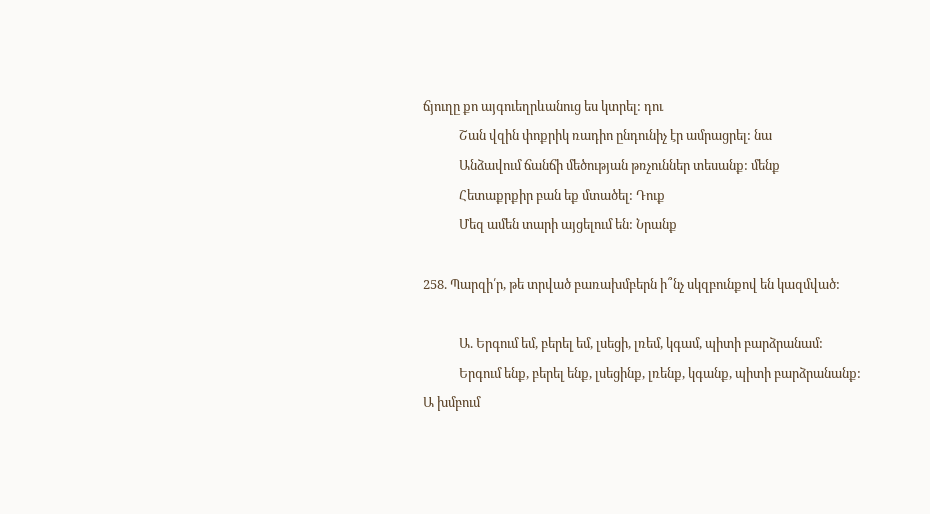ճյուղը քո այգուեղրևանուց ես կտրել: դու
            Շան վզին փոքրիկ ռադիո ընդունիչ էր ամրացրել: նա
            Անձավում ճանճի մեծության թռչուններ տեսանք: մենք
            Հետաքրքիր բան եք մտածել: Դուք
            Մեզ ամեն տարի այցելում են: Նրանք

258. Պարզի՛ր, թե տրված բառախմբերն ի՞նչ սկզբունքով են կազմված:

            Ա. Երգում եմ, բերել եմ, լսեցի, լռեմ, կգամ, պիտի բարձրանամ:
            Երգում ենք, բերել ենք, լսեցինք, լռենք, կգանք, պիտի բարձրանանք:
Ա խմբում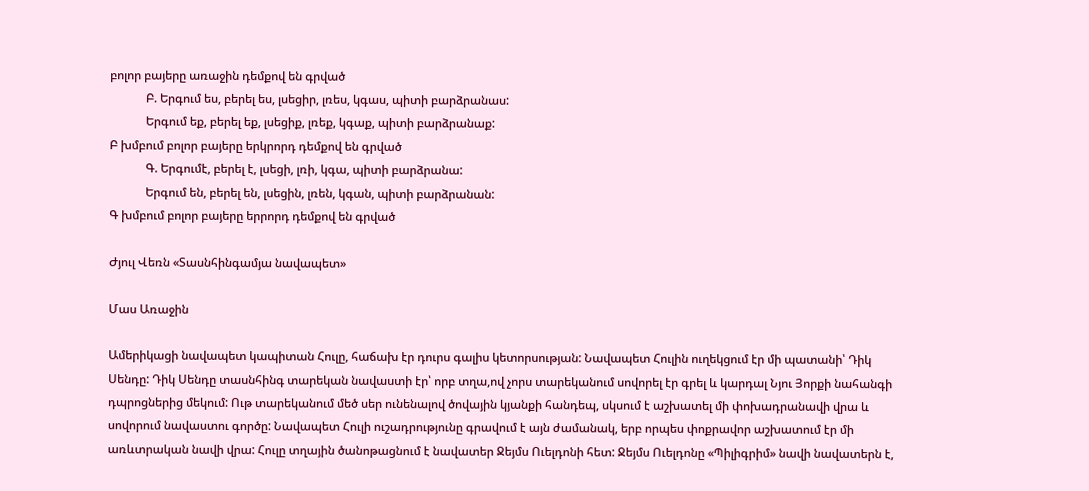բոլոր բայերը առաջին դեմքով են գրված
            Բ. Երգում ես, բերել ես, լսեցիր, լռես, կգաս, պիտի բարձրանաս:
            Երգում եք, բերել եք, լսեցիք, լռեք, կգաք, պիտի բարձրանաք:
Բ խմբում բոլոր բայերը երկրորդ դեմքով են գրված
            Գ. Երգումէ, բերել է, լսեցի, լռի, կգա, պիտի բարձրանա:
            Երգում են, բերել են, լսեցին, լռեն, կգան, պիտի բարձրանան:
Գ խմբում բոլոր բայերը երրորդ դեմքով են գրված

Ժյուլ Վեռն «Տասնհինգամյա նավապետ»

Մաս Առաջին

Ամերիկացի նավապետ կապիտան Հուլը, հաճախ էր դուրս գալիս կետորսության: Նավապետ Հուլին ուղեկցում էր մի պատանի՝ Դիկ Սենդը: Դիկ Սենդը տասնհինգ տարեկան նավաստի էր՝ որբ տղա,ով չորս տարեկանում սովորել էր գրել և կարդալ Նյու Յորքի նահանգի դպրոցներից մեկում: Ութ տարեկանում մեծ սեր ունենալով ծովային կյանքի հանդեպ, սկսում է աշխատել մի փոխադրանավի վրա և սովորում նավաստու գործը: Նավապետ Հուլի ուշադրությունը գրավում է այն ժամանակ, երբ որպես փոքրավոր աշխատում էր մի առևտրական նավի վրա: Հուլը տղային ծանոթացնում է նավատեր Ջեյմս Ուելդոնի հետ: Ջեյմս Ուելդոնը «Պիլիգրիմ» նավի նավատերն է,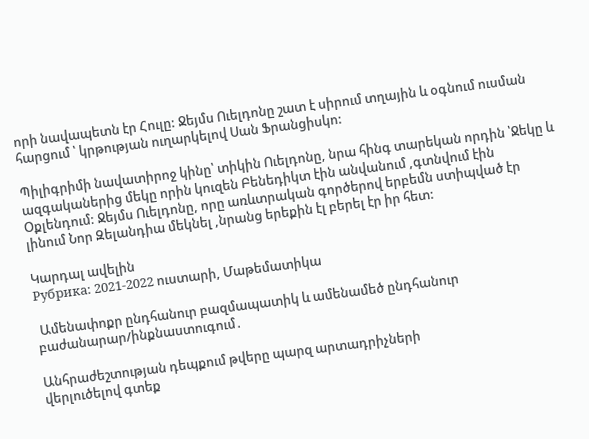որի նավապետն էր Հուլը: Ջեյմս Ուելդոնը շատ է սիրում տղային և օգնում ուսման հարցում ՝ կրթության ուղարկելով Սան Ֆրանցիսկո:

Պիլիգրիմի նավատիրոջ կինը՝ տիկին Ուելդոնը, նրա հինգ տարեկան որդին ՝Ջեկը և ազգականերից մեկը որին կուզեն Բենեդիկտ էին անվանում ,գտնվում էին Օքլենդում: Ջեյմս Ուելդոնը, որը առևտրական գործերով երբեմն ստիպված էր լինում Նոր Զելանդիա մեկնել ,նրանց երեքին էլ բերել էր իր հետ:

Կարդալ ավելին
Рубрика: 2021-2022 ուստարի, Մաթեմատիկա

 Ամենափոքր ընդհանուր բազմապատիկ և ամենամեծ ընդհանուր բաժանարար/ինքնաստուգում․

Անհրաժեշտության դեպքում թվերը պարզ արտադրիչների
վերլուծելով գտեք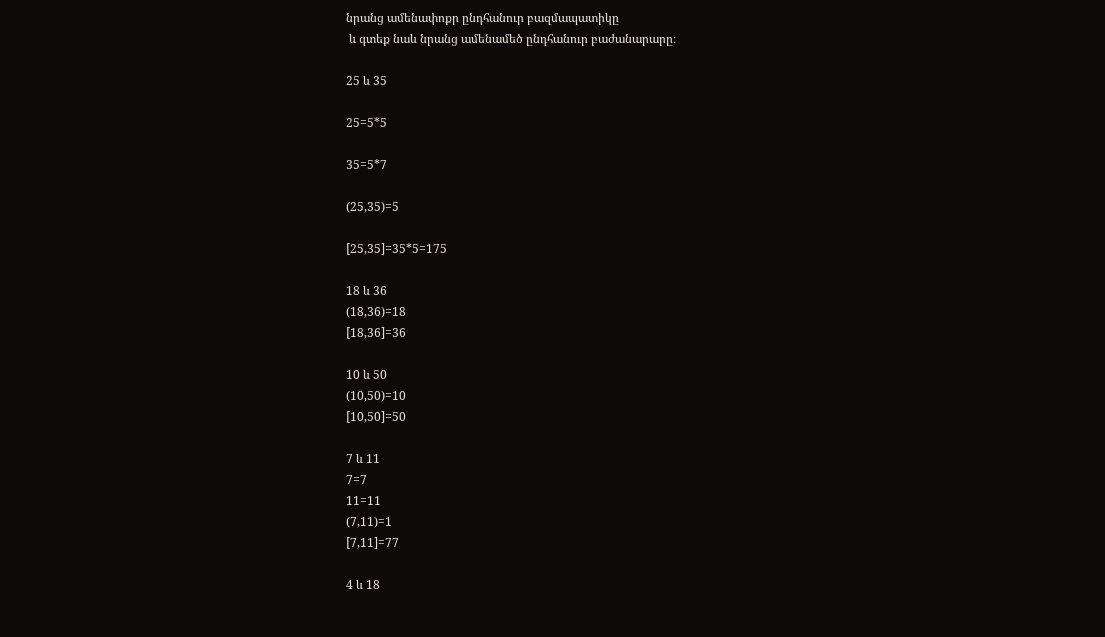նրանց ամենափոքր ընդհանուր բազմապատիկը
 և գտեք նաև նրանց ամենամեծ ընդհանուր բաժանարարը։

25 և 35

25=5*5

35=5*7

(25,35)=5

[25,35]=35*5=175

18 և 36
(18,36)=18
[18,36]=36

10 և 50
(10,50)=10
[10,50]=50

7 և 11
7=7
11=11
(7,11)=1
[7,11]=77

4 և 18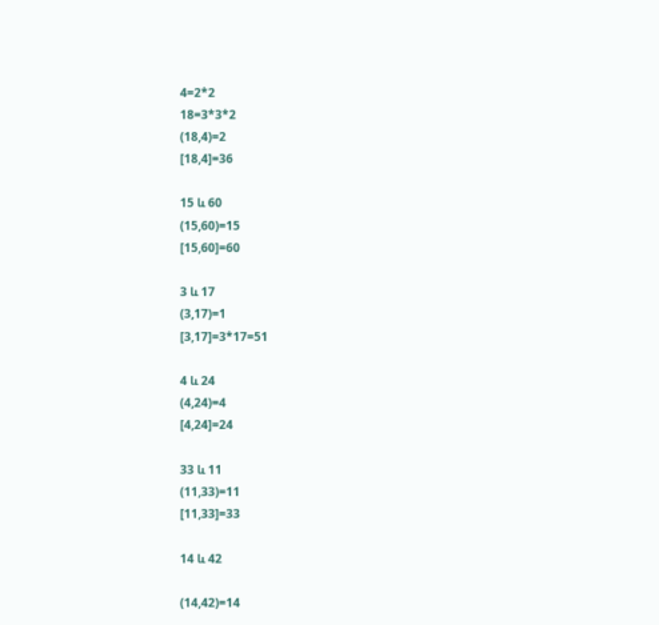4=2*2
18=3*3*2
(18,4)=2
[18,4]=36

15 և 60
(15,60)=15
[15,60]=60

3 և 17
(3,17)=1
[3,17]=3*17=51

4 և 24
(4,24)=4
[4,24]=24

33 և 11
(11,33)=11
[11,33]=33

14 և 42

(14,42)=14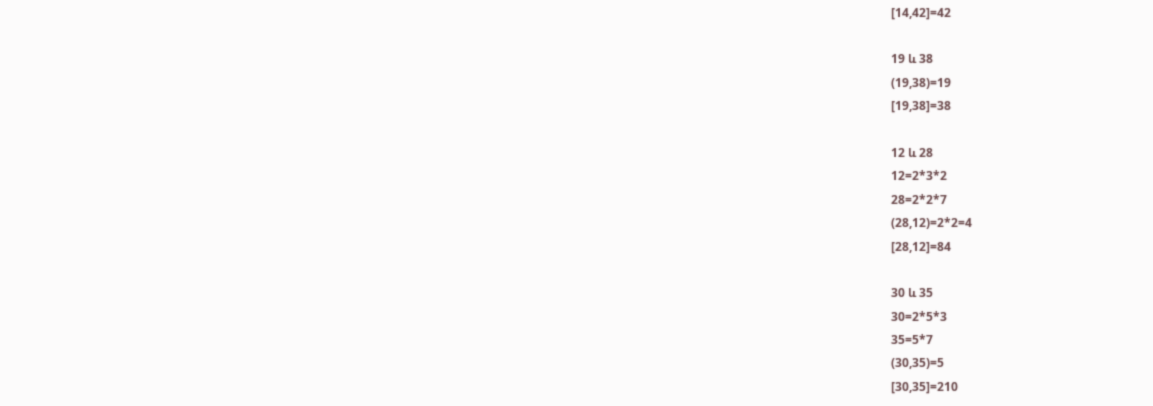[14,42]=42

19 և 38
(19,38)=19
[19,38]=38

12 և 28
12=2*3*2
28=2*2*7
(28,12)=2*2=4
[28,12]=84

30 և 35
30=2*5*3
35=5*7
(30,35)=5
[30,35]=210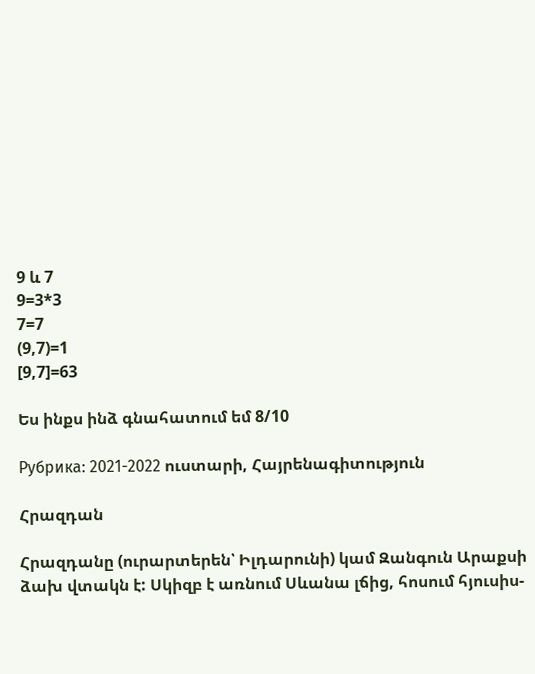9 և 7
9=3*3
7=7
(9,7)=1
[9,7]=63

Ես ինքս ինձ գնահատում եմ 8/10

Рубрика: 2021-2022 ուստարի, Հայրենագիտություն

Հրազդան

Հրազդանը (ուրարտերեն՝ Իլդարունի) կամ Զանգուն Արաքսի ձախ վտակն է: Սկիզբ է առնում Սևանա լճից, հոսում հյուսիս-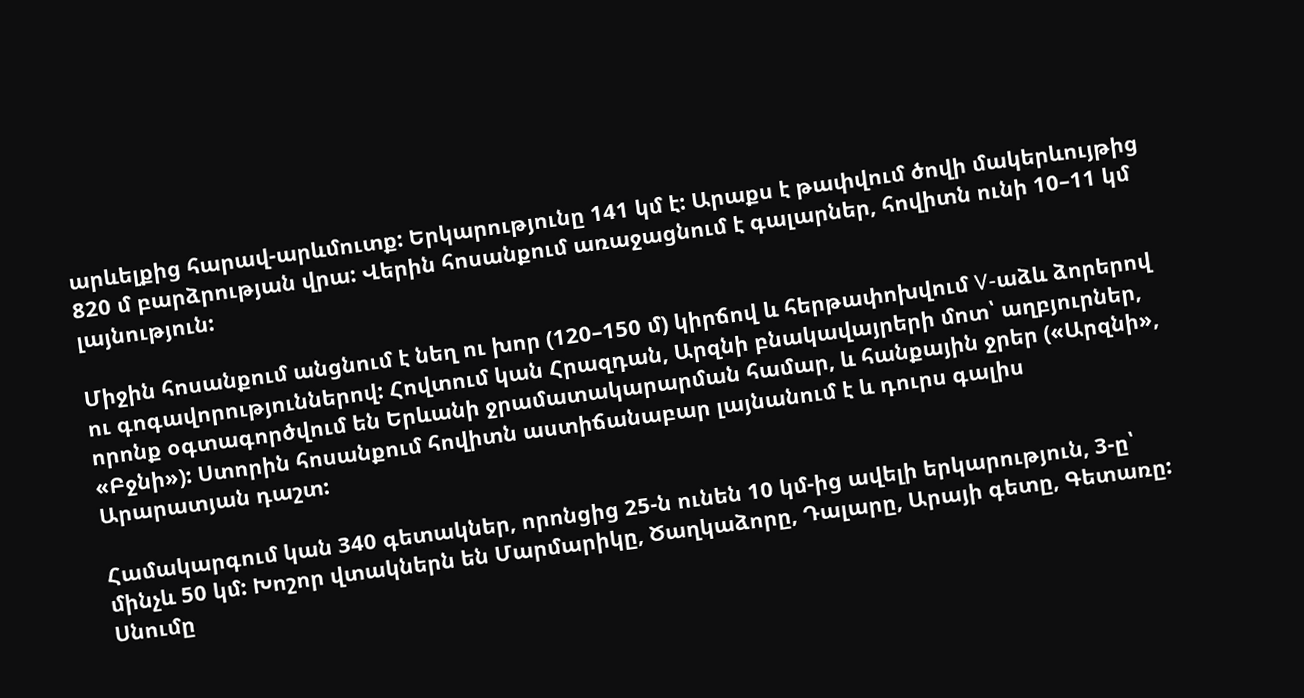արևելքից հարավ-արևմուտք: Երկարությունը 141 կմ է: Արաքս է թափվում ծովի մակերևույթից 820 մ բարձրության վրա: Վերին հոսանքում առաջացնում է գալարներ, հովիտն ունի 10–11 կմ լայնություն:

Միջին հոսանքում անցնում է նեղ ու խոր (120–150 մ) կիրճով և հերթափոխվում V-աձև ձորերով ու գոգավորություններով: Հովտում կան Հրազդան, Արզնի բնակավայրերի մոտ՝ աղբյուրներ, որոնք օգտագործվում են Երևանի ջրամատակարարման համար, և հանքային ջրեր («Արզնի», «Բջնի»): Ստորին հոսանքում հովիտն աստիճանաբար լայնանում է և դուրս գալիս Արարատյան դաշտ:

Համակարգում կան 340 գետակներ, որոնցից 25-ն ունեն 10 կմ-ից ավելի երկարություն, 3-ը՝ մինչև 50 կմ: Խոշոր վտակներն են Մարմարիկը, Ծաղկաձորը, Դալարը, Արայի գետը, Գետառը: Սնումը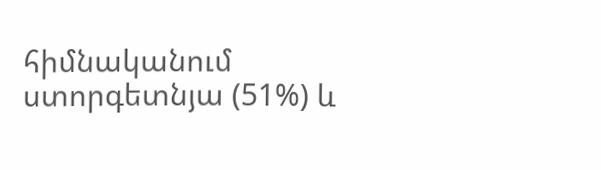հիմնականում ստորգետնյա (51%) և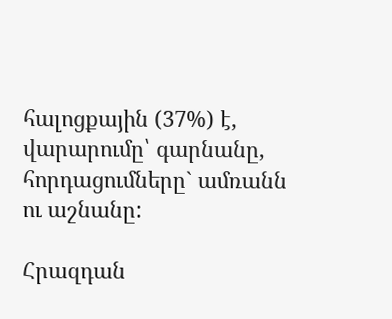հալոցքային (37%) է, վարարումը՝ գարնանը, հորդացումները` ամռանն ու աշնանը:

Հրազդան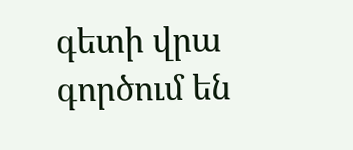գետի վրա գործում են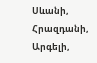Սևանի, Հրազդանի, Արգելի,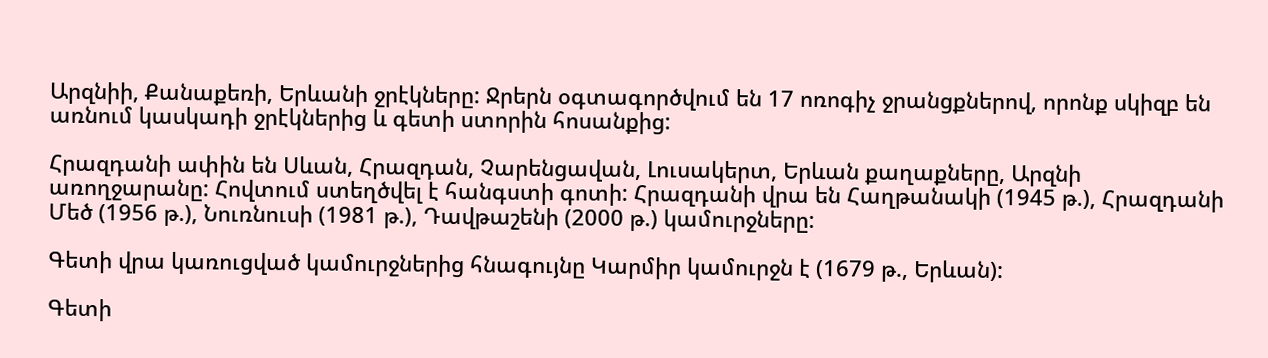Արզնիի, Քանաքեռի, Երևանի ջրէկները: Ջրերն օգտագործվում են 17 ոռոգիչ ջրանցքներով, որոնք սկիզբ են առնում կասկադի ջրէկներից և գետի ստորին հոսանքից:

Հրազդանի ափին են Սևան, Հրազդան, Չարենցավան, Լուսակերտ, Երևան քաղաքները, Արզնի առողջարանը: Հովտում ստեղծվել է հանգստի գոտի: Հրազդանի վրա են Հաղթանակի (1945 թ.), Հրազդանի Մեծ (1956 թ.), Նուռնուսի (1981 թ.), Դավթաշենի (2000 թ.) կամուրջները:

Գետի վրա կառուցված կամուրջներից հնագույնը Կարմիր կամուրջն է (1679 թ., Երևան):

Գետի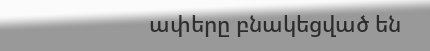ափերը բնակեցված են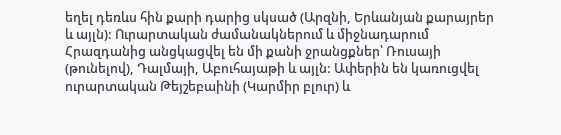եղել դեռևս հին քարի դարից սկսած (Արզնի, Երևանյան քարայրեր և այլն): Ուրարտական ժամանակներում և միջնադարում Հրազդանից անցկացվել են մի քանի ջրանցքներ՝ Ռուսայի (թունելով), Դալմայի, Աբուհայաթի և այլն: Ափերին են կառուցվել ուրարտական Թեյշեբաինի (Կարմիր բլուր) և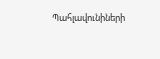Պահլավունիների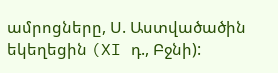ամրոցները, Ս. Աստվածածին եկեղեցին (XI դ., Բջնի):